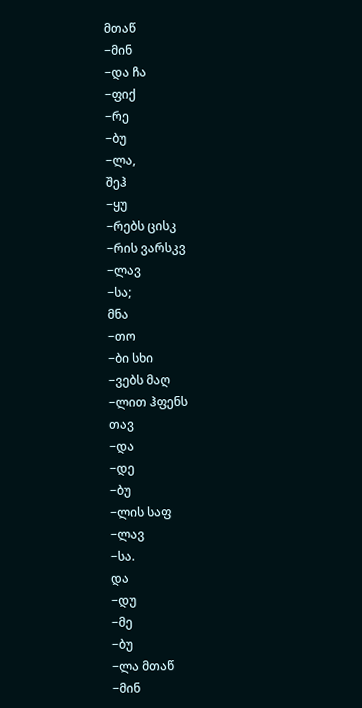მთაწ
−მინ
−და ჩა
−ფიქ
−რე
−ბუ
−ლა,
შეჰ
−ყუ
−რებს ცისკ
−რის ვარსკვ
−ლავ
−სა;
მნა
−თო
−ბი სხი
−ვებს მაღ
−ლით ჰფენს
თავ
−და
−დე
−ბუ
−ლის საფ
−ლავ
−სა.
და
−დუ
−მე
−ბუ
−ლა მთაწ
−მინ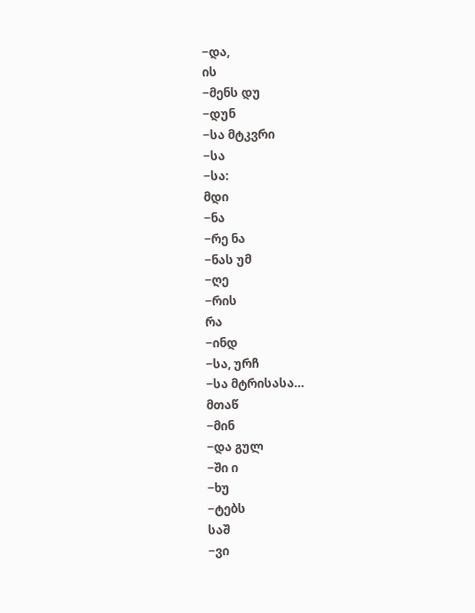−და,
ის
−მენს დუ
−დუნ
−სა მტკვრი
−სა
−სა:
მდი
−ნა
−რე ნა
−ნას უმ
−ღე
−რის
რა
−ინდ
−სა, ურჩ
−სა მტრისასა…
მთაწ
−მინ
−და გულ
−ში ი
−ხუ
−ტებს
საშ
−ვი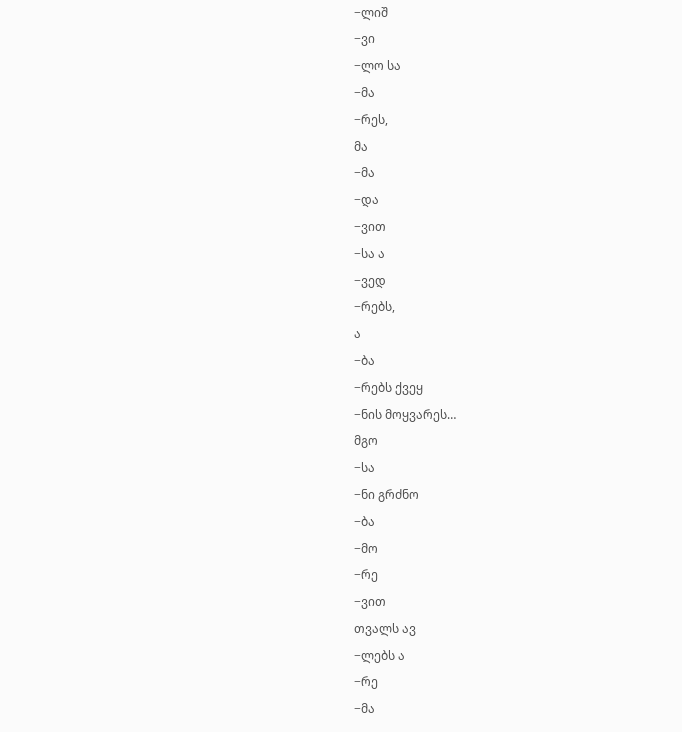−ლიშ
−ვი
−ლო სა
−მა
−რეს,
მა
−მა
−და
−ვით
−სა ა
−ვედ
−რებს,
ა
−ბა
−რებს ქვეყ
−ნის მოყვარეს…
მგო
−სა
−ნი გრძნო
−ბა
−მო
−რე
−ვით
თვალს ავ
−ლებს ა
−რე
−მა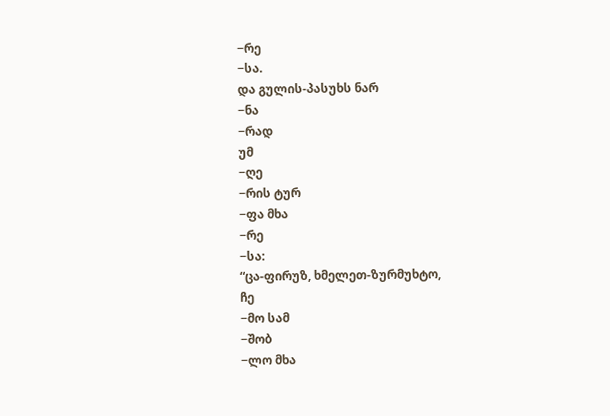−რე
−სა.
და გულის-პასუხს ნარ
−ნა
−რად
უმ
−ღე
−რის ტურ
−ფა მხა
−რე
−სა:
“ცა-ფირუზ, ხმელეთ-ზურმუხტო,
ჩე
−მო სამ
−შობ
−ლო მხა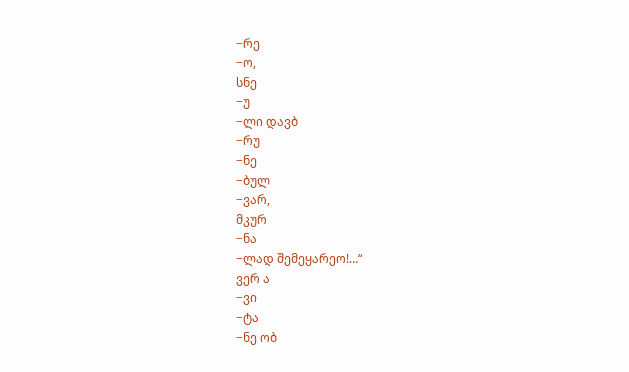−რე
−ო,
სნე
−უ
−ლი დავბ
−რუ
−ნე
−ბულ
−ვარ,
მკურ
−ნა
−ლად შემეყარეო!…“
ვერ ა
−ვი
−ტა
−ნე ობ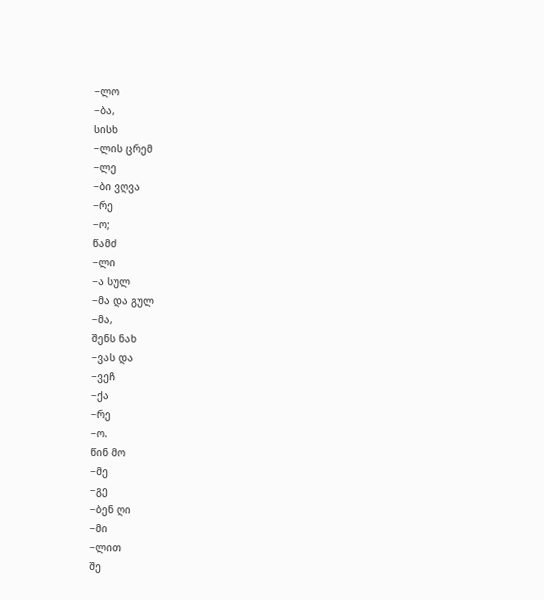−ლო
−ბა,
სისხ
−ლის ცრემ
−ლე
−ბი ვღვა
−რე
−ო;
წამძ
−ლი
−ა სულ
−მა და გულ
−მა,
შენს ნახ
−ვას და
−ვეჩ
−ქა
−რე
−ო.
წინ მო
−მე
−გე
−ბენ ღი
−მი
−ლით
შე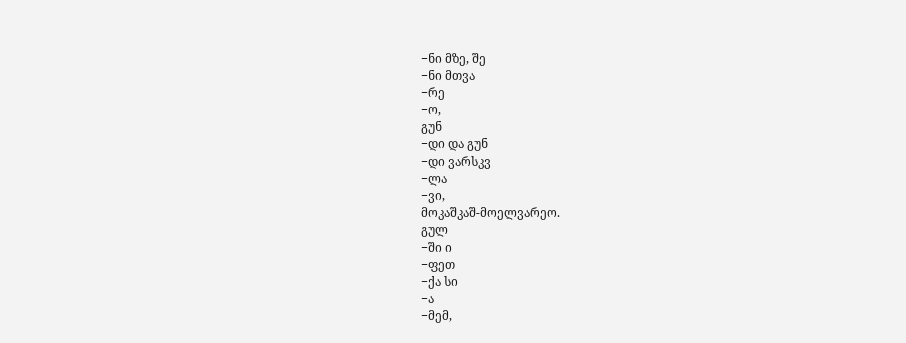−ნი მზე, შე
−ნი მთვა
−რე
−ო,
გუნ
−დი და გუნ
−დი ვარსკვ
−ლა
−ვი,
მოკაშკაშ-მოელვარეო.
გულ
−ში ი
−ფეთ
−ქა სი
−ა
−მემ,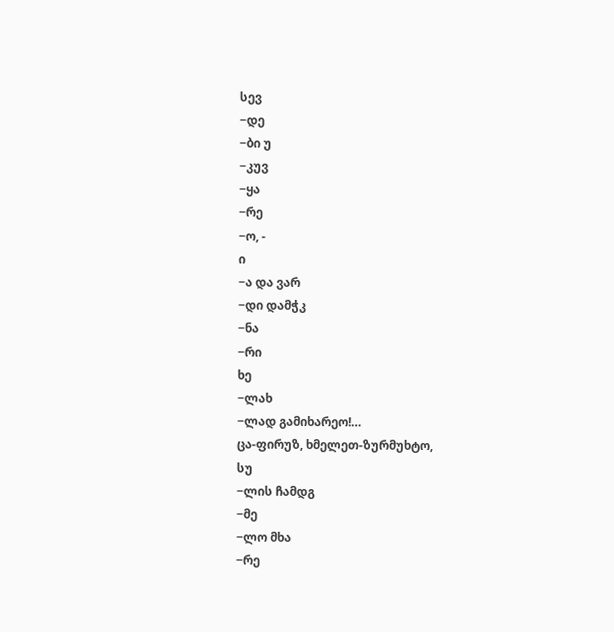სევ
−დე
−ბი უ
−კუვ
−ყა
−რე
−ო, -
ი
−ა და ვარ
−დი დამჭკ
−ნა
−რი
ხე
−ლახ
−ლად გამიხარეო!…
ცა-ფირუზ, ხმელეთ-ზურმუხტო,
სუ
−ლის ჩამდგ
−მე
−ლო მხა
−რე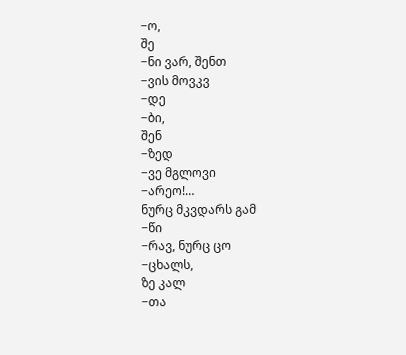−ო,
შე
−ნი ვარ, შენთ
−ვის მოვკვ
−დე
−ბი,
შენ
−ზედ
−ვე მგლოვი
−არეო!…
ნურც მკვდარს გამ
−წი
−რავ, ნურც ცო
−ცხალს,
ზე კალ
−თა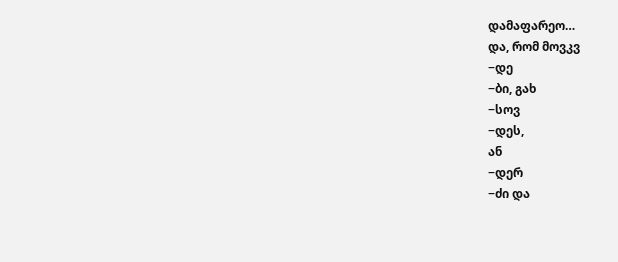დამაფარეო…
და, რომ მოვკვ
−დე
−ბი, გახ
−სოვ
−დეს,
ან
−დერ
−ძი და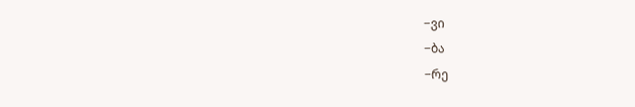−ვი
−ბა
−რე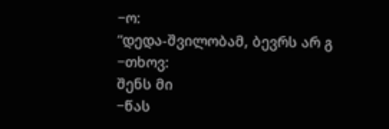−ო:
“დედა-შვილობამ, ბევრს არ გ
−თხოვ:
შენს მი
−წას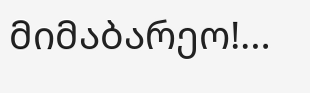მიმაბარეო!…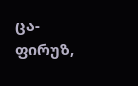ცა-ფირუზ,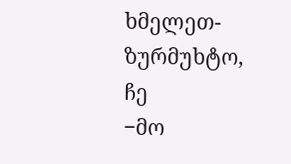ხმელეთ-ზურმუხტო,
ჩე
−მო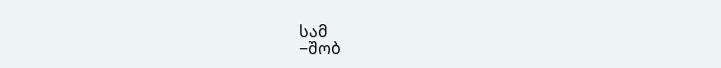სამ
−შობ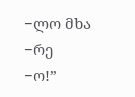−ლო მხა
−რე
−ო!”